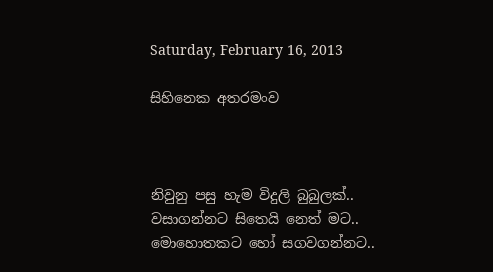Saturday, February 16, 2013

සිහිනෙක අතරමංව



නිවුනු පසු හැම විදුලි බුබුලක්..
වසාගන්නට සිතෙයි නෙත් මට..
මොහොතකට හෝ සගවගන්නට..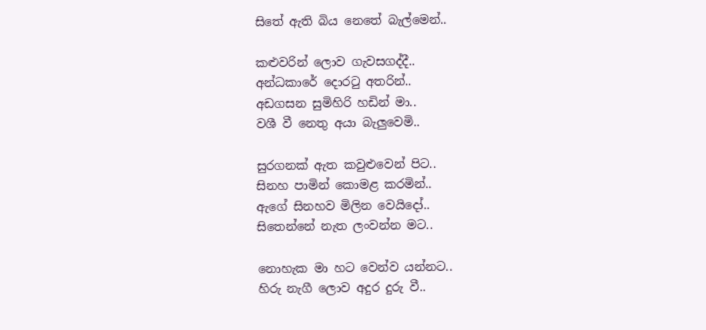සිතේ ඇති බිය නෙතේ බැල්මෙන්..

කළුවරින් ලොව ගැවසගද්දී..
අන්ධකාරේ දොරටු අතරින්..
අඩගසන සුමිහිරි හඩින් මා..
වශී වී නෙතු අයා බැලුවෙමි..

සුරගනක් ඇත කවුළුවෙන් පිට..
සිනහ පාමින් කොමළ කරමින්..
ඇගේ සිනහව මිලින වෙයිදෝ..
සිතෙන්නේ නැත ලංවන්න මට..

නොහැක මා හට වෙන්ව යන්නට..
හිරු නැගී ලොව අදුර දුරු වී..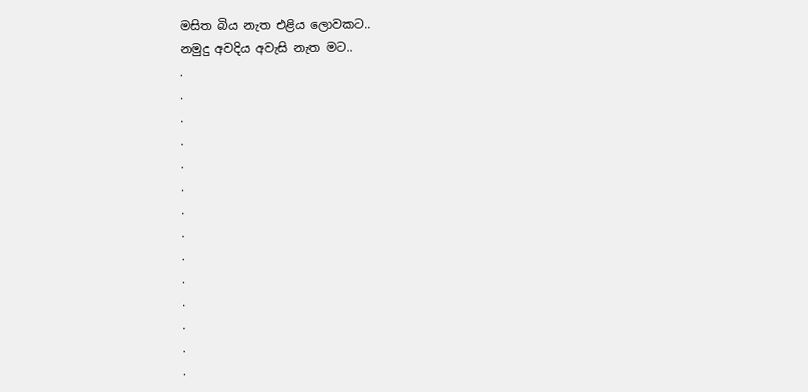මසිත බිය නැත එළිය ලොවකට..
නමුදු අවදිය අවැසි නැත මට..
.
.
.
.
.
.
.
.
.
.
.
.
.
.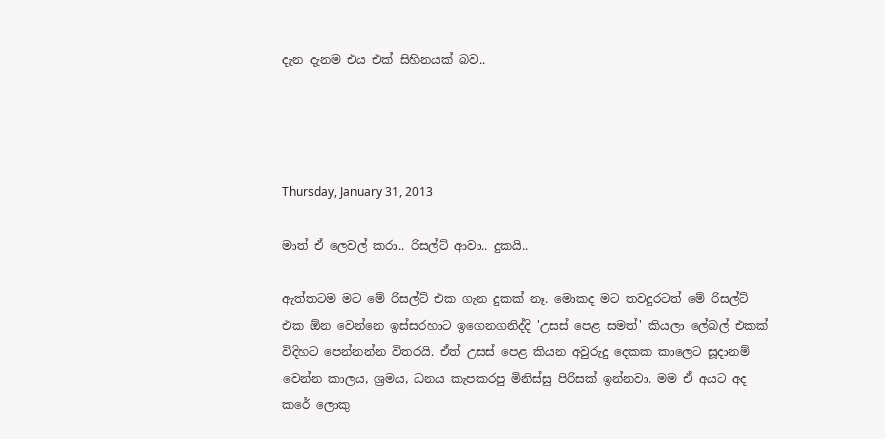දැන දැනම එය එක් සිහිනයක් බව..




Thursday, January 31, 2013

මාත් ඒ ලෙවල් කරා.. රිසල්ට් ආවා.. දුකයි..

ඇත්තටම මට මේ රිසල්ට් එක ගැන දුකක් නෑ. මොකද මට තවදුරටත් මේ රිසල්ට් එක ඕන වෙන්නෙ ඉස්සරහාට ඉගෙනගනිද්දි 'උසස් පෙළ සමත්' කියලා ලේබල් එකක් විදිහට පෙන්නන්න විතරයි. ඒත් උසස් පෙළ කියන අවුරුදු දෙකක කාලෙට සූදානම් වෙන්න කාලය, ශ්‍රමය, ධනය කැපකරපු මිනිස්සු පිරිසක් ඉන්නවා. මම ඒ අයට අද කරේ ලොකු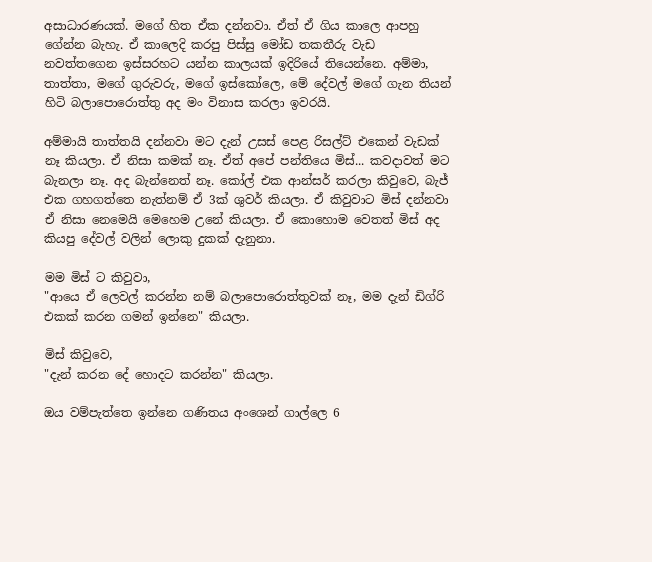අසාධාරණයක්. මගේ හිත ඒක දන්නවා. ඒත් ඒ ගිය කාලෙ ආපහු ගේන්න බැහැ. ඒ කාලෙදි කරපු පිස්සු මෝඩ තකතීරු වැඩ නවත්තගෙන ඉස්සරහට යන්න කාලයක් ඉදිරියේ තියෙන්නෙ. අම්මා, තාත්තා, මගේ ගුරුවරු, මගේ ඉස්කෝලෙ, මේ දේවල් මගේ ගැන තියන් හිටි බලාපොරොත්තු අද මං විනාස කරලා ඉවරයි.

අම්මායි තාත්තයි දන්නවා මට දැන් උසස් පෙළ රිසල්ට් එකෙන් වැඩක් නෑ කියලා. ඒ නිසා කමක් නෑ. ඒත් අපේ පන්තියෙ මිස්... කවදාවත් මට බැනලා නෑ. අද බැන්නෙත් නෑ. කෝල් එක ආන්සර් කරලා කිවුවෙ, බැජ් එක ගහගත්තෙ නැත්නම් ඒ 3ක් ශුවර් කියලා. ඒ කිවුවාට මිස් දන්නවා ඒ නිසා නෙමෙයි මෙහෙම උනේ කියලා. ඒ කොහොම වෙතත් මිස් අද කියපු දේවල් වලින් ලොකු දුකක් දැනුනා.

මම මිස් ට කිවුවා,
"ආයෙ ඒ ලෙවල් කරන්න නම් බලාපොරොත්තුවක් නෑ, මම දැන් ඩිග්රි එකක් කරන ගමන් ඉන්නෙ" කියලා.

මිස් කිවුවෙ,
"දැන් කරන දේ හොදට කරන්න" කියලා.

ඔය වම්පැත්තෙ ඉන්නෙ ගණිතය අංශෙන් ගාල්ලෙ 6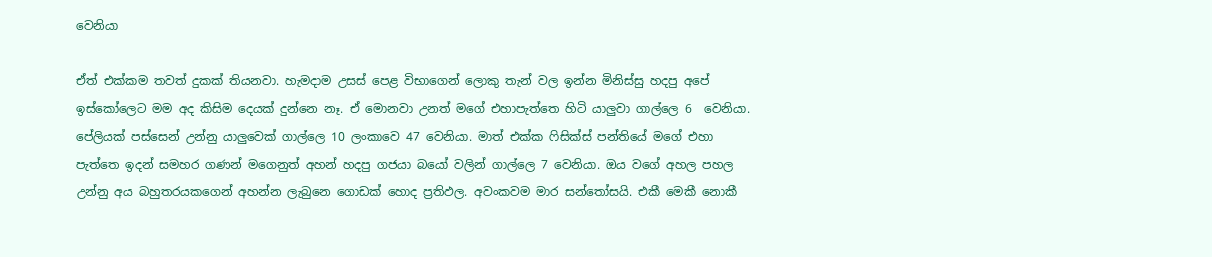වෙනියා

ඒත් එක්කම තවත් දුකක් තියනවා. හැමදාම උසස් පෙළ විභාගෙන් ලොකු තැන් වල ඉන්න මිනිස්සු හදපු අපේ ඉස්කෝලෙට මම අද කිසිම දෙයක් දුන්නෙ නෑ. ඒ මොනවා උනත් මගේ එහාපැත්තෙ හිටි යාලුවා ගාල්ලෙ 6  වෙනියා. පේලියක් පස්සෙන් උන්නු යාලුවෙක් ගාල්ලෙ 10 ලංකාවෙ 47 වෙනියා. මාත් එක්ක ෆිසික්ස් පන්තියේ මගේ එහා පැත්තෙ ඉදන් සමහර ගණන් මගෙනුත් අහන් හදපු ගජයා බයෝ වලින් ගාල්ලෙ 7 වෙනියා. ඔය වගේ අහල පහල උන්නු අය බහුතරයකගෙන් අහන්න ලැබුනෙ ගොඩක් හොද ප්‍රතිඵල. අවංකවම මාර සන්තෝසයි. එකී මෙකී නොකී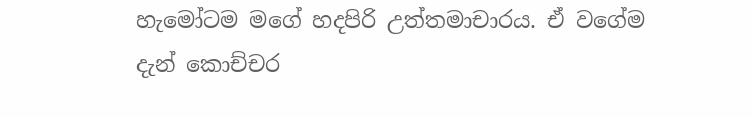හැමෝටම මගේ හදපිරි උත්තමාචාරය. ඒ වගේම දැන් කොච්චර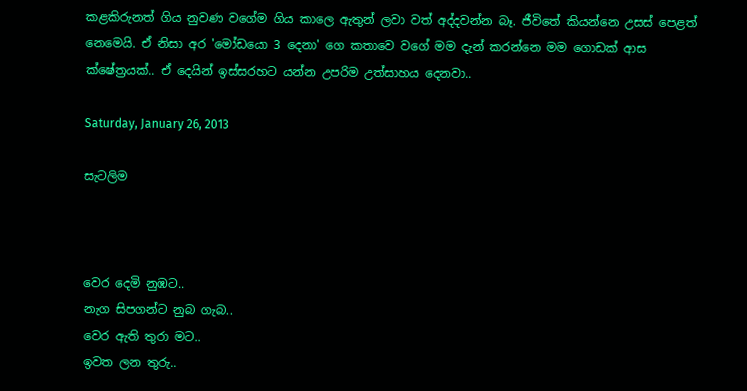කළකිරුනත් ගිය නුවණ වගේම ගිය කාලෙ ඇතුන් ලවා වත් අද්දවන්න බෑ. ජීවිතේ කියන්නෙ උසස් පෙළත් නෙමෙයි. ඒ නිසා අර 'මෝඩයො 3 දෙනා' ගෙ කතාවෙ වගේ මම දැන් කරන්නෙ මම ගොඩක් ආස ක්ෂේත්‍රයක්.. ඒ දෙයින් ඉස්සරහට යන්න උපරිම උත්සාහය දෙනවා..

Saturday, January 26, 2013

සැටලිම



වෙර දෙමි නුඹට..
නැග සිපගන්ට නුබ ගැබ..
වෙර ඇති තුරා මට..
ඉවත ලන තුරු..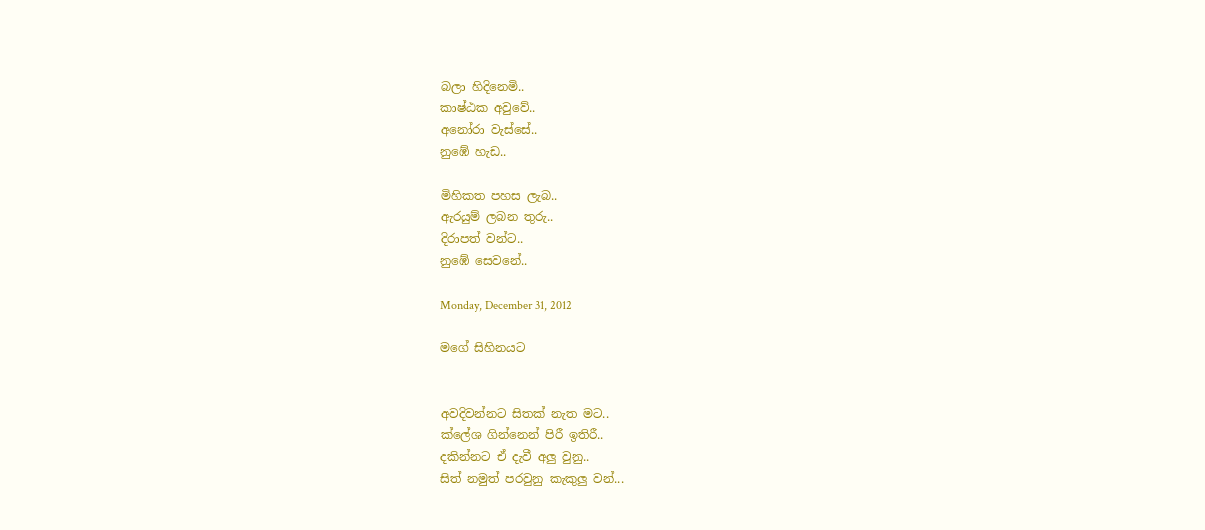බලා හිදිනෙමි..
කාෂ්ඨක අවුවේ..
අනෝරා වැස්සේ..
නුඹේ හැඩ‍‍..

මිහිකත පහස ලැබ..
ඇරයුම් ලබන තුරු..
දිරාපත් වන්ට..
නුඹේ සෙවනේ..

Monday, December 31, 2012

මගේ සිහිනයට


අවදිවන්නට සිතක් නැත මට..
ක්ලේශ ගින්නෙන් පිරී ඉතිරී..
දකින්නට ඒ දැවී අලු වුනු..
සිත් නමුත් පරවුනු කැකුලු වන්...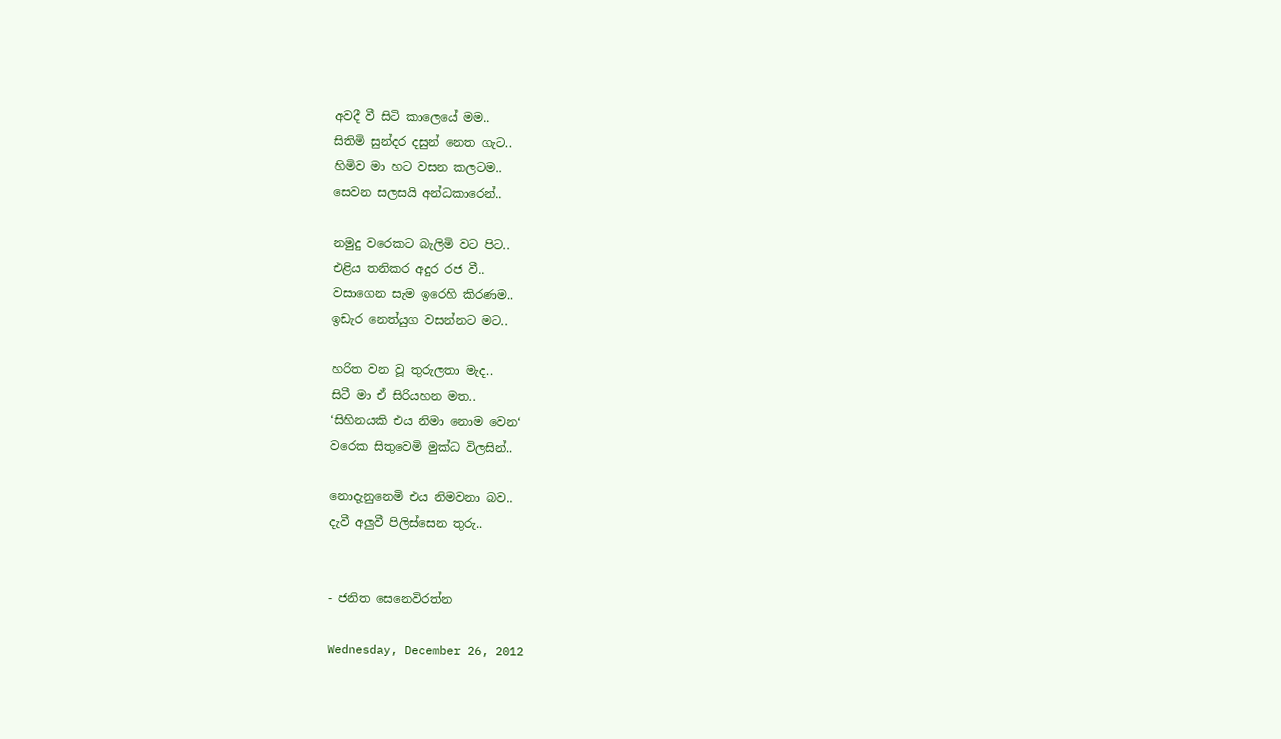අවදී වී සිටි කාලෙයේ මම..
සිතිමි සුන්දර දසුන් නෙත ගැට..
හිමිව මා හට වසන කලටම..
සෙවන සලසයි අන්ධකාරෙන්..

නමුදු වරෙකට බැලිමි වට පිට..
එළිය තනිකර අදුර රජ වී..
වසාගෙන සැම ඉරෙහි කිරණම..
ඉඩැර නෙත්යුග වසන්නට මට..

හරිත වන වූ තුරුලතා මැද..
සිටී මා ඒ සිරියහන මත..
‘සිහිනයකි එය නිමා නොම වෙන‘
වරෙක සිතුවෙමි මුක්ධ විලසින්..

නොදැනුනෙමි එය නිමවනා බව..
දැවී අලුවී පිලිස්සෙන තුරු..


- ජනිත සෙනෙවිරත්න

Wednesday, December 26, 2012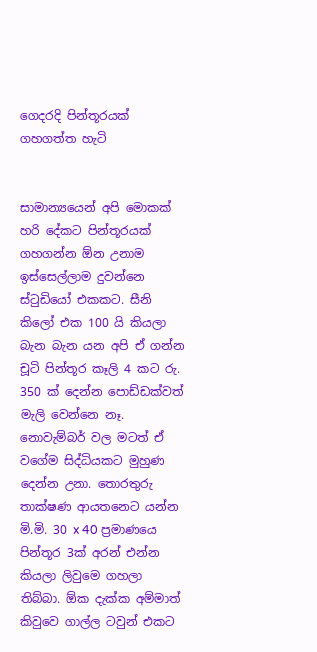ගෙදරදි පින්තූරයක් ගහගත්ත හැටි


සාමාන්‍යයෙන් අපි මොකක් හරි දේකට පින්තූරයක් ගහගන්න ඕන උනාම ඉස්සෙල්ලාම දුවන්නෙ ස්ටුඩියෝ එකකට. සීනි කිලෝ එක 100 යි කියලා බැන බැන යන අපි ඒ ගන්න චූටි පින්තූර කෑලි 4 කට රු. 350 ක් දෙන්න පොඩ්ඩක්වත් මැලි වෙන්නෙ නෑ. නොවැම්බර් වල මටත් ඒ වගේම සිද්ධියකට මුහුණ දෙන්න උනා. තොරතුරු තාක්ෂණ ආයතනෙට යන්න මි.මි. 30 x 40 ප්‍රමාණයෙ පින්තූර 3ක් අරන් එන්න කියලා ලිවුමෙ ගහලා තිබ්බා. ඕක දැක්ක අම්මාත් කිවුවෙ ගාල්ල ටවුන් එකට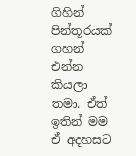ගිහින් පින්තූරයක් ගහන් එන්න කියලා තමා. ඒත් ඉතින් මම ඒ අදහසට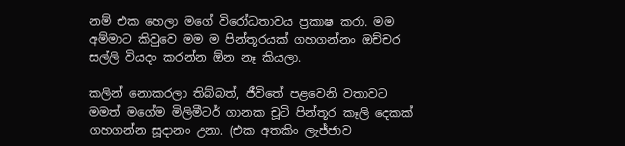නම් එක හෙලා මගේ විරෝධතාවය ප්‍රකාෂ කරා. මම අම්මාට කිවුවෙ මම ම පින්තූරයක් ගහගන්නං ඔච්චර සල්ලි වියදං කරන්න ඕන නෑ කියලා.

කලින් නොකරලා තිබ්බත්, ජීවිතේ පළවෙනි වතාවට මමත් මගේම මිලිමීටර් ගානක චූටි පින්තූර කෑලි දෙකක් ගහගන්න සූදානං උනා. (එක අතකිං ලැජ්ජාව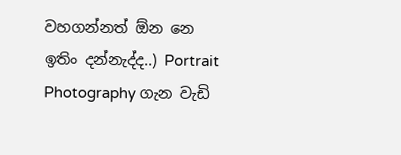වහගන්නත් ඕන නෙ ඉතිං දන්නැද්ද..) Portrait Photography ගැන වැඩි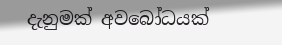දැනුමක් අවබෝධයක්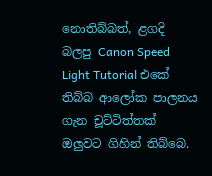නොතිබ්බත්, ළගදි බලපු Canon Speed Light Tutorial එකේ තිබ්බ ආලෝක පාලනය ගැන චූට්ටිත්තක් ඔලුවට ගිහින් තිබ්බෙ.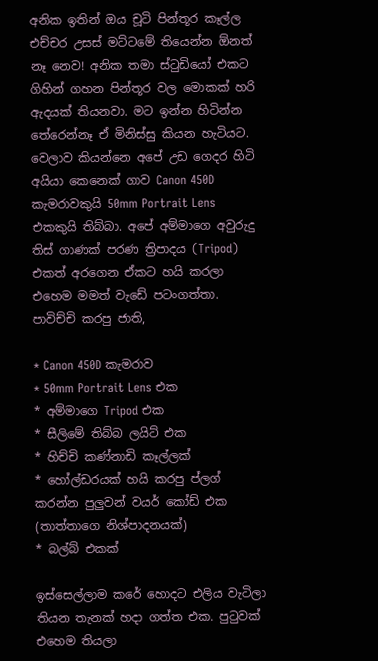අනික ඉතින් ඔය චූටි පින්තූර කෑල්ල එච්චර උසස් මට්ටමේ තියෙන්න ඕනත් නෑ නෙව! අනික තමා ස්ටුඩියෝ එකට ගිහින් ගහන පින්තූර වල මොකක් හරි ඇදයක් තියනවා. මට ඉන්න හිටින්න තේරෙන්නෑ ඒ මිනිස්සු කියන හැටියට. වෙලාව කියන්නෙ අපේ උඩ ගෙදර හිටි අයියා කෙනෙක් ගාව Canon 450D කැමරාවකුයි 50mm Portrait Lens එකකුයි තිබ්බා. අපේ අම්මාගෙ අවුරුදු තිස් ගාණක් පරණ ත්‍රිපාදය (Tripod) එකත් අරගෙන ඒකට හයි කරලා එහෙම මමත් වැඩේ පටංගත්තා‍. පාවිච්චි කරපු ජාති,

* Canon 450D කැමරාව
* 50mm Portrait Lens එක
* අම්මාගෙ Tripod එක
* සීලිමේ තිබ්බ ලයිට් එක
* හිච්චි කණ්නාඩි කෑල්ලක්
* හෝල්ඩරයක් හයි කරපු ප්ලග් කරන්න පුලුවන් වයර් කෝඩ් එක (තාත්තාගෙ නිශ්පාදනයක්)
* බල්බ් එකක්

ඉස්සෙල්ලාම කරේ හොදට එලිය වැටිලා තියන තැනක් හදා ගත්ත එක. පුටුවක් එහෙම තියලා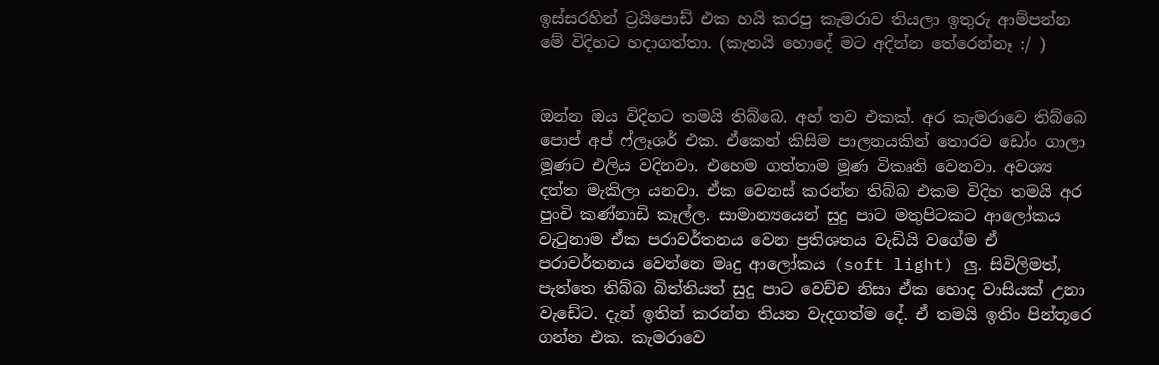ඉස්සරහින් ‍ට්‍රයිපොඩ් එක හයි කරපු කැමරාව තියලා ඉතුරු ආම්පන්න මේ විදිහට හදාගත්තා. (කැතයි හොදේ මට අදින්න තේරෙන්නෑ :/ )


ඔන්න ඔය විදිහට තමයි තිබ්බෙ. අහ් තව එකක්. අර කැමරාවෙ තිබ්බෙ පොප් අප් ෆ්ලෑශර් එක. ඒකෙන් කිසිම පාලනයකින් තොරව ඩෝං ගාලා මූණට එලිය වදිනවා. එහෙම ගත්තාම මූණ විකෘති වෙනවා. අවශ්‍ය දත්ත මැකිලා යනවා. ඒක වෙනස් කරන්න තිබ්බ එකම විදිහ තමයි අර පුංචි කණ්නාඩි කෑල්ල. සාමාන්‍යයෙන් සුදු පාට මතුපිටකට ආලෝකය වැටුනාම ඒක පරාවර්තනය වෙන ප්‍රතිශතය වැඩියි වගේම ඒ පරාවර්තනය වෙන්නෙ මෘදු ආලෝකය (soft light) ලු. සිවිලිමත්, පැත්තෙ තිබ්බ බිත්තියත් සුදු පාට වෙච්ච නිසා ඒක හොද වාසියක් උනා වැඩේට. දැන් ඉතින් කරන්න තියන වැදගත්ම දේ. ඒ තමයි ඉතිං පින්තූරෙ ගන්න එක. කැමරාවෙ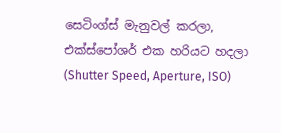සෙටිංග්ස් මැනුවල් කරලා, එක්ස්පෝශර් එක හරියට හදලා (Shutter Speed, Aperture, ISO)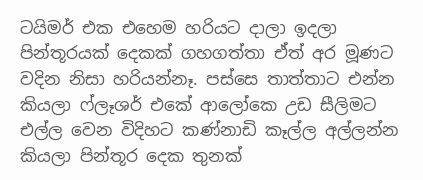ටයිමර් එක එහෙම හරියට දාලා ඉදලා පින්තූරයක් දෙකක් ගහගත්තා ඒත් අර මූණට වදින නිසා හරියන්නෑ. පස්සෙ තාත්තාට එන්න කියලා ෆ්ලෑශර් එකේ ආලෝකෙ උඩ සීලිමට එල්ල වෙන විදිහට කණ්නාඩි කෑල්ල අල්ලන්න කියලා පින්තූර දෙක තුනක්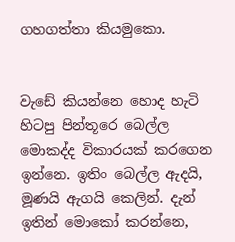ගහගත්තා කියමුකො.


වැඩේ කියන්නෙ හොද හැටි හිටපු පින්තූරෙ බෙල්ල මොකද්ද විකාරයක් කරගෙන ඉන්නෙ. ඉතිං බෙල්ල ඇදයි, මූණයි ඇගයි කෙලින්. දැන් ඉතින් මොකෝ කරන්නෙ,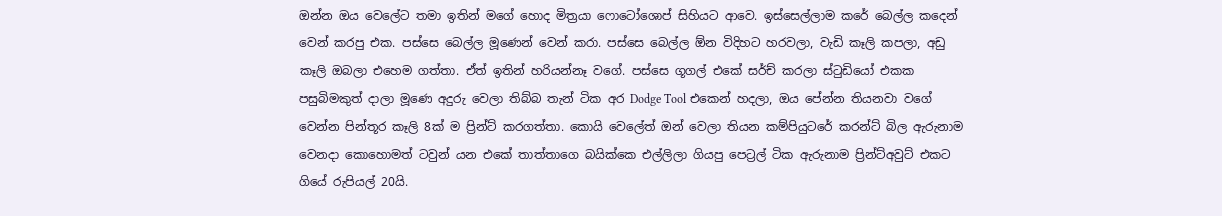ඔන්න ඔය වෙලේට තමා ඉතින් මගේ හොද මිත්‍රයා ෆොටෝශොප් සිහියට ආවෙ. ඉස්සෙල්ලාම කරේ බෙල්ල කදෙන් වෙන් කරපු එක. පස්සෙ බෙල්ල මූණෙන් වෙන් කරා. පස්සෙ බෙල්ල ඕන විදිහට හරවලා, වැඩි කෑලි කපලා, අඩු කෑලි ඔබලා එහෙම ගත්තා. ඒත් ඉතින් හරියන්නෑ වගේ. පස්සෙ ගූගල් එකේ සර්ච් කරලා ස්ටුඩියෝ එකක පසුබිමකුත් දාලා මූණෙ අදුරු වෙලා තිබ්බ තැන් ටික අර Dodge Tool එකෙන් හදලා, ඔය පේන්න තියනවා වගේ වෙන්න පින්තූර කෑලි 8ක් ම ප්‍රින්ට් කරගත්තා. කොයි වෙලේත් ඔන් වෙලා තියන කම්පියුටරේ කරන්ට් බිල ඇරුනාම වෙනදා කොහොමත් ටවුන් යන එකේ තාත්තාගෙ බයික්කෙ එල්ලිලා ගියපු පෙට්‍රල් ටික ඇරුනාම ප්‍රින්ට්අවුට් එකට ගියේ රුපියල් 20යි.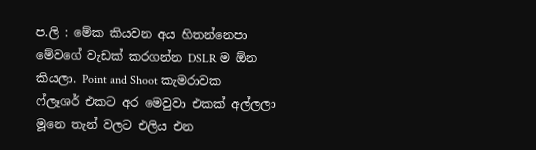ප.ලි : මේක කියවන අය හිතන්නෙපා මේවගේ වැඩක් කරගන්න DSLR ම ඕන කියලා. Point and Shoot කැමරාවක ෆ්ලෑශර් එකට අර මෙවුවා එකක් අල්ලලා මූනෙ තැන් වලට එලිය එන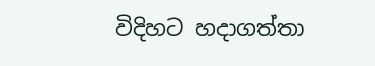විදිහට හදාගත්තා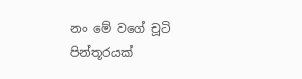නං මේ වගේ චූටි පින්තූරයක්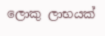ලොකු ලාභයක්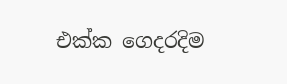එක්ක ගෙදරදිම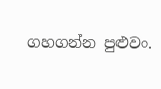ගහගන්න පුළුවං.